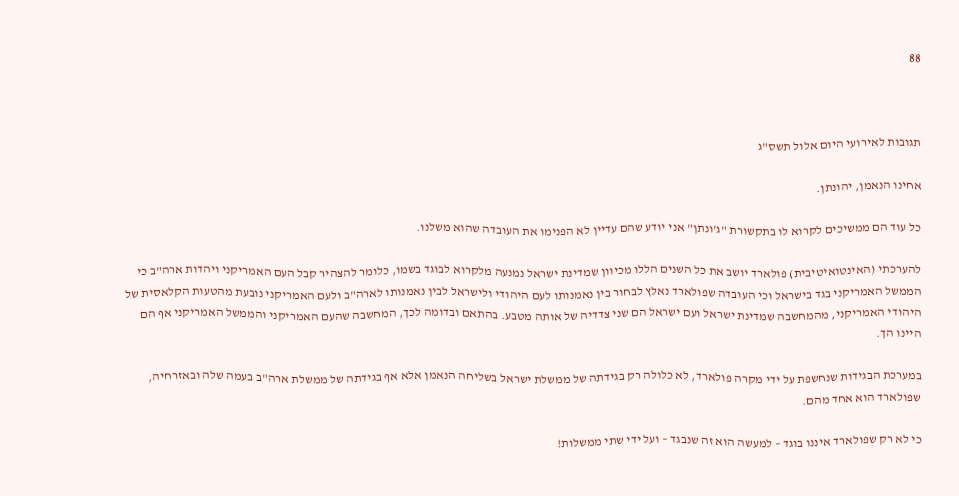88



תגובות לאירועי היום אלול תשס"ג

אחינו הנאמן, יהונתן.

כל עוד הם ממשיכים לקרוא לו בתקשורת "ג'ונתן" אני יודע שהם עדיין לא הפנימו את העובדה שהוא משלנו.

להערכתי (האינטואיטיבית) פולארד יושב את כל השנים הללו מכיוון שמדינת ישראל נמנעה מלקרוא לבוגד בשמו, כלומר להצהיר קבל העם האמריקני ויהדות ארה"ב כי הממשל האמריקני בגד בישראל וכי העובדה שפולארד נאלץ לבחור בין נאמנותו לעם היהודי ולישראל לבין נאמנותו לארה"ב ולעם האמריקני נובעת מהטעות הקלאסית של היהודי האמריקני, מהמחשבה שמדינת ישראל ועם ישראל הם שני צדדיה של אותה מטבע. בהתאם ובדומה לכך, המחשבה שהעם האמריקני והממשל האמריקני אף הם היינו הך.

במערכת הבגידות שנחשפת על ידי מקרה פולארד, לא כלולה רק בגידתה של ממשלת ישראל בשליחה הנאמן אלא אף בגידתה של ממשלת ארה"ב בעמה שלה ובאזרחיה, שפולארד הוא אחד מהם.

כי לא רק שפולארד איננו בוגד – למעשה הוא זה שנבגד – ועל ידי שתי ממשלות!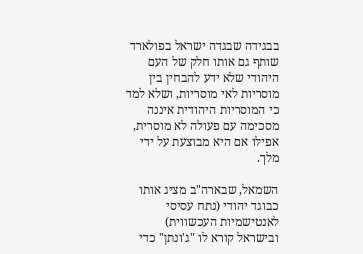בבגידה שבגדה ישראל בפולארד שותף גם אותו חלק של העם היהודי שלא ידע להבחין בין מוסריות לאי מוסריות, ושלא למד כי המוסריות היהודית איננה מסכימה עם פעולה לא מוסרית, אפילו אם היא מבוצעת על ידי מלך.

השמאל, שבארה"ב מציג אותו כבוגד יהודי (נתח עסיסי לאנטישמיות העכשווית) ובישראל קורא לו "ג'ונתן" כדי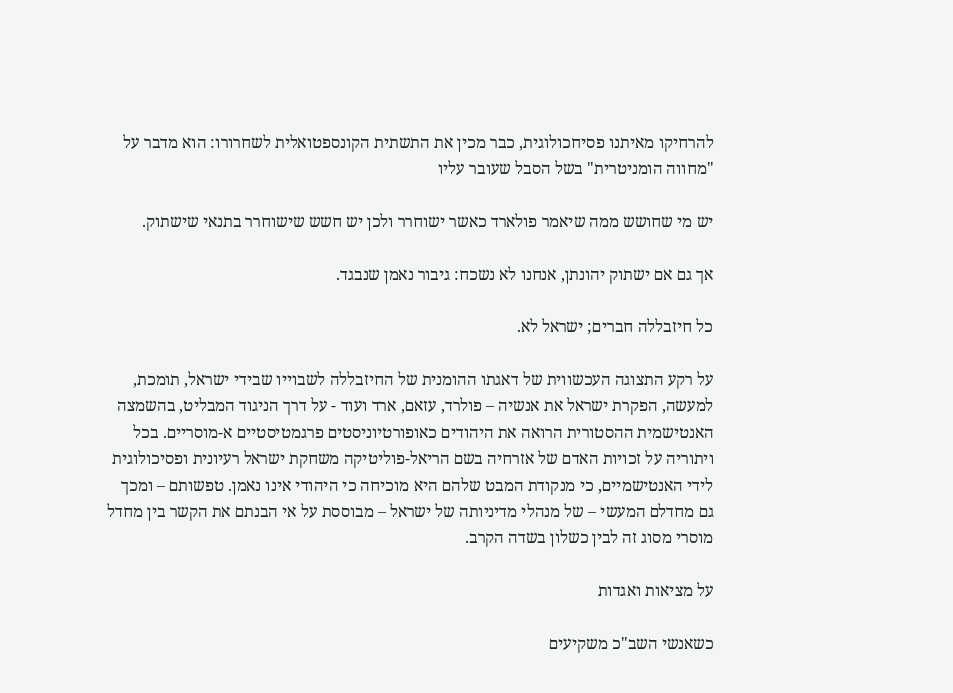להרחיקו מאיתנו פסיחכולוגית, כבר מכין את התשתית הקונספטואלית לשחרורו: הוא מדבר על "מחווה הומניטרית" בשל הסבל שעובר עליו

יש מי שחושש ממה שיאמר פולארד כאשר ישוחרר ולכן יש חשש שישוחרר בתנאי שישתוק.

אך גם אם ישתוק יהונתן, אנחנו לא נשכח: גיבור נאמן שנבגד.

כל חיזבללה חברים; ישראל לא.

על רקע התצוגה העכשווית של דאגתו ההומנית של החיזבללה לשבוייו שבידי ישראל, תומכת, למעשה, הפקרת ישראל את אנשיה – פולרד, עזאם, ארד ועוד - על דרך הניגוד המבליט, בהשמצה האנטישמית ההסטורית הרואה את היהודים כאופורטיוניסטים פרגמטיסטיים א-מוסריים. בכל ויתוריה על זכויות האדם של אזרחיה בשם הריאל-פוליטיקה משחקת ישראל רעיונית ופסיכולוגית לידי האנטישמיים, כי מנקודת המבט שלהם היא מוכיחה כי היהודי אינו נאמן. טפשותם – ומכך גם מחדלם המעשי – של מנהלי מדיניותה של ישראל – מבוססת על אי הבנתם את הקשר בין מחדל מוסרי מסוג זה לבין כשלון בשדה הקרב.

על מציאות ואגדות

כשאנשי השב"כ משקיעים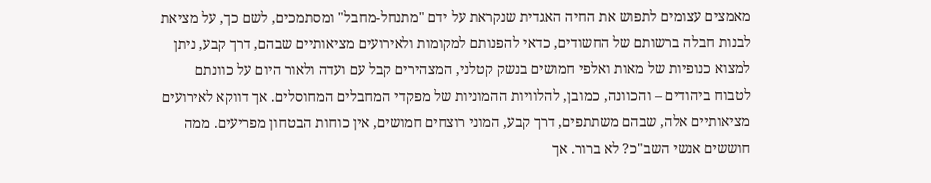מאמצים עצומים לתפוש את החיה האגדית שנקראת על ידם "מתנחל-מחבל" ומסתמכים, לשם כך, על מציאת לבנות חבלה ברשותם של החשודים, כדאי להפנותם למקומות ולאירועים מציאותיים שבהם, דרך קבע, ניתן למצוא כנופיות של מאות ואלפי חמושים בנשק קטלני, המצהירים קבל עם ועדה ולאור היום על כוונתם לטבוח ביהודים – והכוונה, כמובן, להלוויות ההמוניות של מפקדי המחבלים המחוסלים. אך דווקא לאירועים מציאותיים אלה, שבהם משתתפים, דרך קבע, המוני רוצחים חמושים, אין כוחות הבטחון מפריעים. ממה חוששים אנשי השב"כ? לא ברור. אך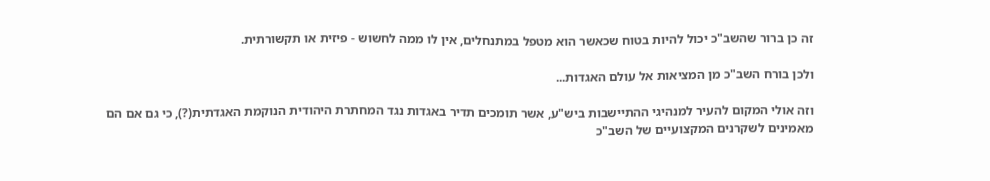זה כן ברור שהשב"כ יכול להיות בטוח שכאשר הוא מטפל במתנחלים, אין לו ממה לחשוש - פיזית או תקשורתית.

ולכן בורח השב"כ מן המציאות אל עולם האגדות...

וזה אולי המקום להעיר למנהיגי ההתיישבות ביש"ע, אשר תומכים תדיר באגדות נגד המחתרת היהודית הנוקמת האגדתית(?), כי גם אם הם מאמינים לשקרנים המקצועיים של השב"כ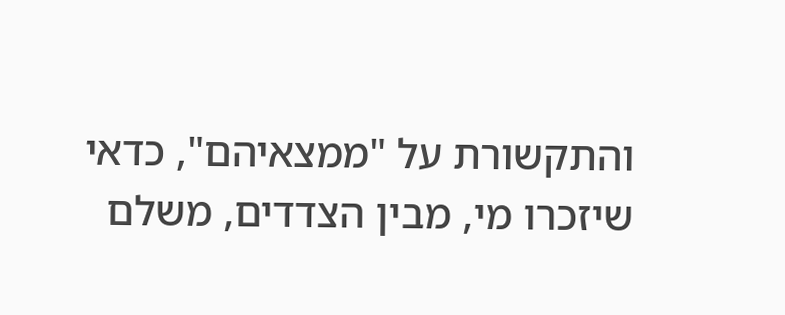והתקשורת על "ממצאיהם", כדאי שיזכרו מי, מבין הצדדים, משלם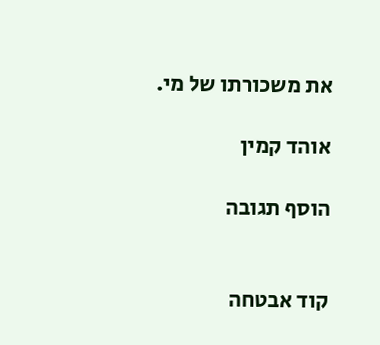את משכורתו של מי.

אוהד קמין

הוסף תגובה


קוד אבטחה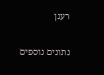רענן

נתונים נוספים